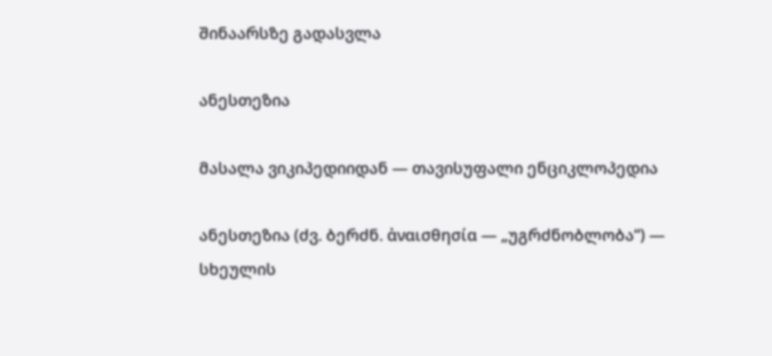შინაარსზე გადასვლა

ანესთეზია

მასალა ვიკიპედიიდან — თავისუფალი ენციკლოპედია

ანესთეზია (ძვ. ბერძნ. ἀναισθησία — „უგრძნობლობა“) — სხეულის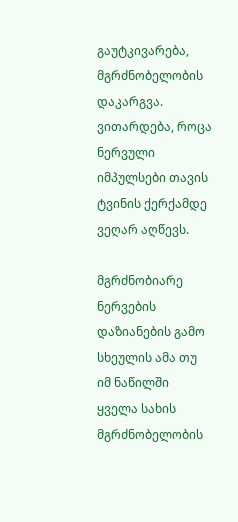გაუტკივარება, მგრძნობელობის დაკარგვა. ვითარდება, როცა ნერვული იმპულსები თავის ტვინის ქერქამდე ვეღარ აღწევს.

მგრძნობიარე ნერვების დაზიანების გამო სხეულის ამა თუ იმ ნაწილში ყველა სახის მგრძნობელობის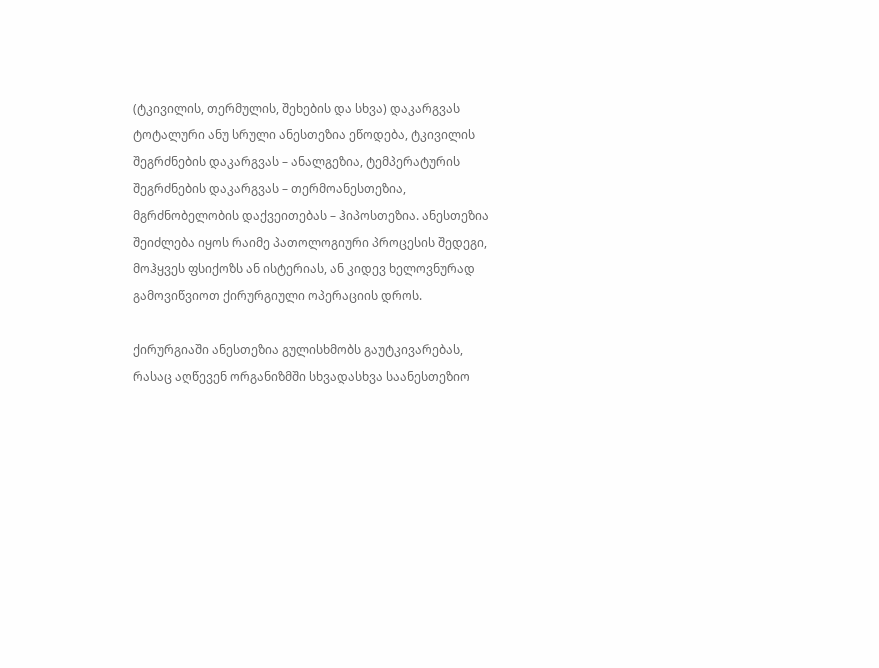(ტკივილის, თერმულის, შეხების და სხვა) დაკარგვას ტოტალური ანუ სრული ანესთეზია ეწოდება, ტკივილის შეგრძნების დაკარგვას – ანალგეზია, ტემპერატურის შეგრძნების დაკარგვას – თერმოანესთეზია, მგრძნობელობის დაქვეითებას – ჰიპოსთეზია. ანესთეზია შეიძლება იყოს რაიმე პათოლოგიური პროცესის შედეგი, მოჰყვეს ფსიქოზს ან ისტერიას, ან კიდევ ხელოვნურად გამოვიწვიოთ ქირურგიული ოპერაციის დროს.

ქირურგიაში ანესთეზია გულისხმობს გაუტკივარებას, რასაც აღწევენ ორგანიზმში სხვადასხვა საანესთეზიო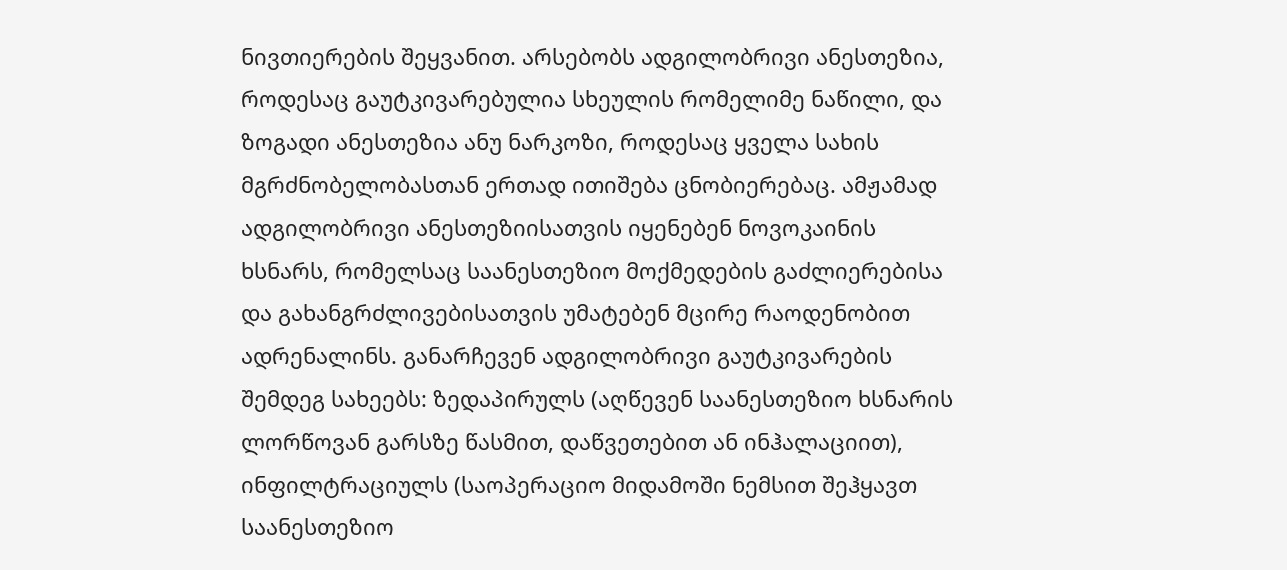ნივთიერების შეყვანით. არსებობს ადგილობრივი ანესთეზია, როდესაც გაუტკივარებულია სხეულის რომელიმე ნაწილი, და ზოგადი ანესთეზია ანუ ნარკოზი, როდესაც ყველა სახის მგრძნობელობასთან ერთად ითიშება ცნობიერებაც. ამჟამად ადგილობრივი ანესთეზიისათვის იყენებენ ნოვოკაინის ხსნარს, რომელსაც საანესთეზიო მოქმედების გაძლიერებისა და გახანგრძლივებისათვის უმატებენ მცირე რაოდენობით ადრენალინს. განარჩევენ ადგილობრივი გაუტკივარების შემდეგ სახეებს: ზედაპირულს (აღწევენ საანესთეზიო ხსნარის ლორწოვან გარსზე წასმით, დაწვეთებით ან ინჰალაციით), ინფილტრაციულს (საოპერაციო მიდამოში ნემსით შეჰყავთ საანესთეზიო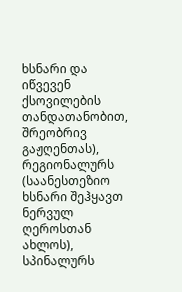ხსნარი და იწვევენ ქსოვილების თანდათანობით, შრეობრივ გაჟღენთას), რეგიონალურს (საანესთეზიო ხსნარი შეჰყავთ ნერვულ ღეროსთან ახლოს), სპინალურს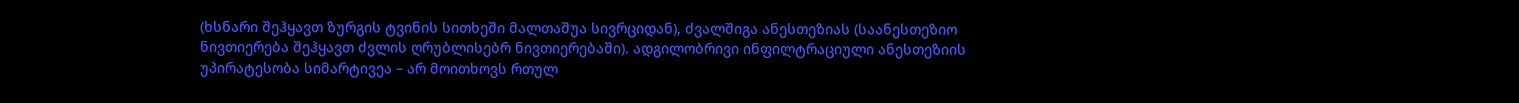(ხსნარი შეჰყავთ ზურგის ტვინის სითხეში მალთაშუა სივრციდან), ძვალშიგა ანესთეზიას (საანესთეზიო ნივთიერება შეჰყავთ ძვლის ღრუბლისებრ ნივთიერებაში). ადგილობრივი ინფილტრაციული ანესთეზიის უპირატესობა სიმარტივეა – არ მოითხოვს რთულ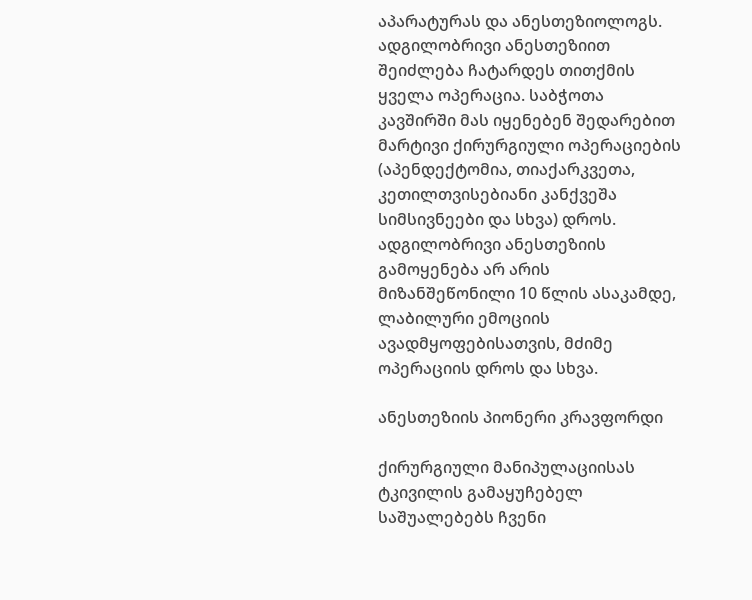აპარატურას და ანესთეზიოლოგს. ადგილობრივი ანესთეზიით შეიძლება ჩატარდეს თითქმის ყველა ოპერაცია. საბჭოთა კავშირში მას იყენებენ შედარებით მარტივი ქირურგიული ოპერაციების (აპენდექტომია, თიაქარკვეთა, კეთილთვისებიანი კანქვეშა სიმსივნეები და სხვა) დროს. ადგილობრივი ანესთეზიის გამოყენება არ არის მიზანშეწონილი 10 წლის ასაკამდე, ლაბილური ემოციის ავადმყოფებისათვის, მძიმე ოპერაციის დროს და სხვა.

ანესთეზიის პიონერი კრავფორდი

ქირურგიული მანიპულაციისას ტკივილის გამაყუჩებელ საშუალებებს ჩვენი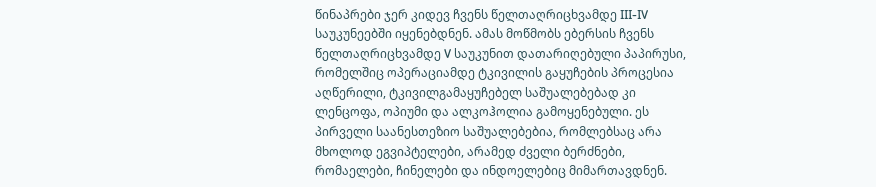წინაპრები ჯერ კიდევ ჩვენს წელთაღრიცხვამდე III-IV საუკუნეებში იყენებდნენ. ამას მოწმობს ებერსის ჩვენს წელთაღრიცხვამდე V საუკუნით დათარიღებული პაპირუსი, რომელშიც ოპერაციამდე ტკივილის გაყუჩების პროცესია აღწერილი, ტკივილგამაყუჩებელ საშუალებებად კი ლენცოფა, ოპიუმი და ალკოჰოლია გამოყენებული. ეს პირველი საანესთეზიო საშუალებებია, რომლებსაც არა მხოლოდ ეგვიპტელები, არამედ ძველი ბერძნები, რომაელები, ჩინელები და ინდოელებიც მიმართავდნენ.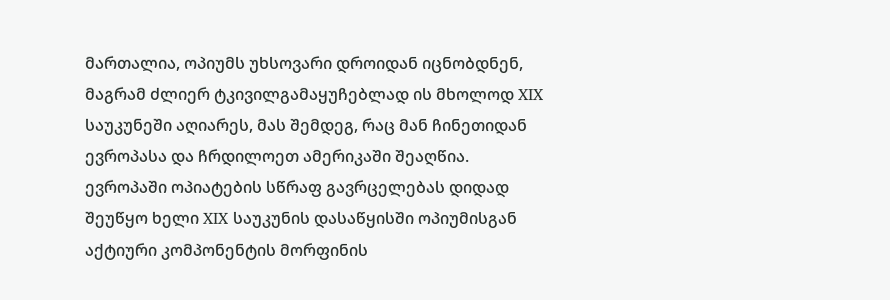მართალია, ოპიუმს უხსოვარი დროიდან იცნობდნენ, მაგრამ ძლიერ ტკივილგამაყუჩებლად ის მხოლოდ XIX საუკუნეში აღიარეს, მას შემდეგ, რაც მან ჩინეთიდან ევროპასა და ჩრდილოეთ ამერიკაში შეაღწია. ევროპაში ოპიატების სწრაფ გავრცელებას დიდად შეუწყო ხელი XIX საუკუნის დასაწყისში ოპიუმისგან აქტიური კომპონენტის მორფინის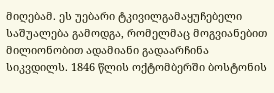მიღებამ. ეს უებარი ტკივილგამაყუჩებელი საშუალება გამოდგა, რომელმაც მოგვიანებით მილიონობით ადამიანი გადაარჩინა სიკვდილს. 1846 წლის ოქტომბერში ბოსტონის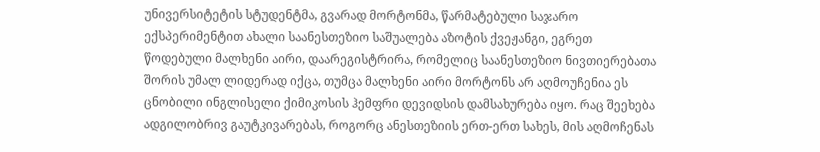უნივერსიტეტის სტუდენტმა, გვარად მორტონმა, წარმატებული საჯარო ექსპერიმენტით ახალი საანესთეზიო საშუალება აზოტის ქვეჟანგი, ეგრეთ წოდებული მალხენი აირი, დაარეგისტრირა, რომელიც საანესთეზიო ნივთიერებათა შორის უმალ ლიდერად იქცა, თუმცა მალხენი აირი მორტონს არ აღმოუჩენია ეს ცნობილი ინგლისელი ქიმიკოსის ჰემფრი დევიდსის დამსახურება იყო. რაც შეეხება ადგილობრივ გაუტკივარებას, როგორც ანესთეზიის ერთ-ერთ სახეს, მის აღმოჩენას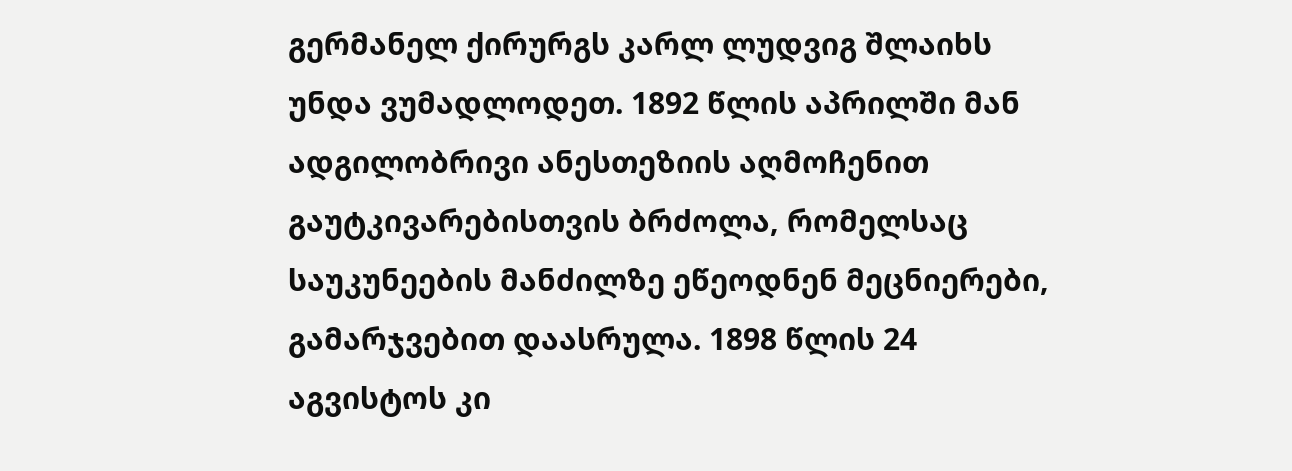გერმანელ ქირურგს კარლ ლუდვიგ შლაიხს უნდა ვუმადლოდეთ. 1892 წლის აპრილში მან ადგილობრივი ანესთეზიის აღმოჩენით გაუტკივარებისთვის ბრძოლა, რომელსაც საუკუნეების მანძილზე ეწეოდნენ მეცნიერები, გამარჯვებით დაასრულა. 1898 წლის 24 აგვისტოს კი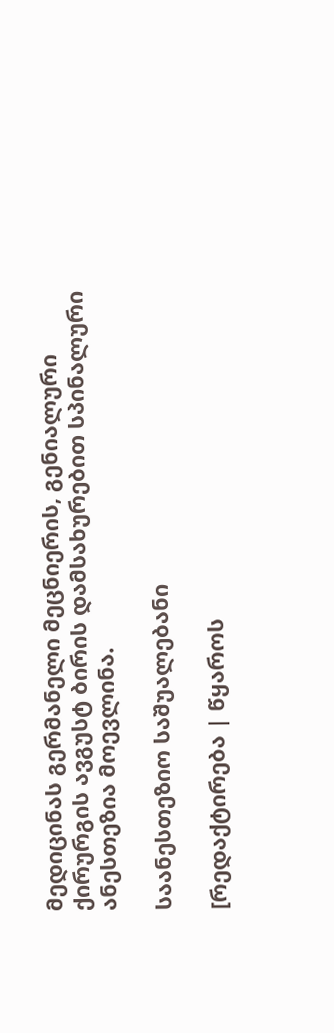მედიცინას გერმანელი მეცნიერის, გენიალური ქირურგის ავგუსტ ბირის დამსახურებით სპინალური ანესთეზია მოევლინა.

საანესთეზიო საშუალებანი

[რედაქტირება | წყაროს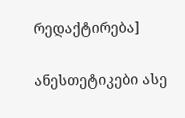რედაქტირება]

ანესთეტიკები ასე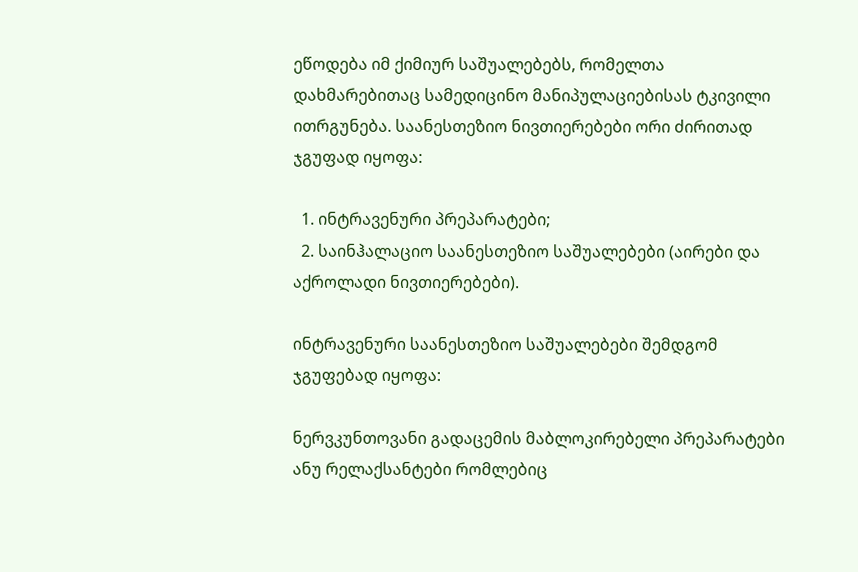ეწოდება იმ ქიმიურ საშუალებებს, რომელთა დახმარებითაც სამედიცინო მანიპულაციებისას ტკივილი ითრგუნება. საანესთეზიო ნივთიერებები ორი ძირითად ჯგუფად იყოფა:

  1. ინტრავენური პრეპარატები;
  2. საინჰალაციო საანესთეზიო საშუალებები (აირები და აქროლადი ნივთიერებები).

ინტრავენური საანესთეზიო საშუალებები შემდგომ ჯგუფებად იყოფა:

ნერვკუნთოვანი გადაცემის მაბლოკირებელი პრეპარატები ანუ რელაქსანტები რომლებიც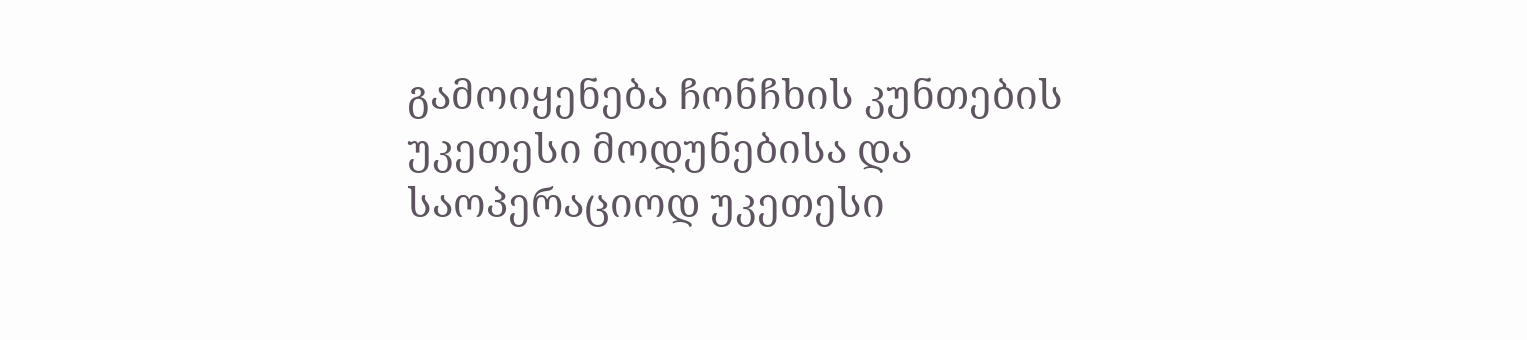გამოიყენება ჩონჩხის კუნთების უკეთესი მოდუნებისა და საოპერაციოდ უკეთესი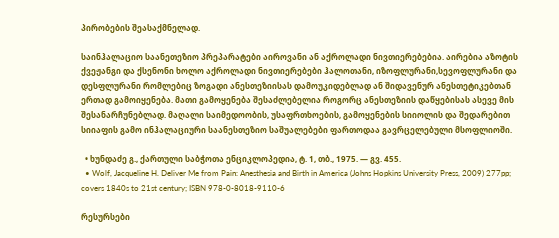პირობების შეასაქმნელად.

საინჰალაციო საანეთეზიო პრეპარატები აიროვანი ან აქროლადი ნივთიერებებია. აირებია აზოტის ქვეჟანგი და ქსენონი ხოლო აქროლადი ნივთიერებები ჰალოთანი, იზოფლურანი,სევოფლურანი და დესფლურანი რომლებიც ზოგადი ანესთეზიისას დამოუკიდებლად ან შიდავენურ ანესთეტიკებთან ერთად გამოიყენება. მათი გამოყენება შესაძლებელია როგორც ანესთეზიის დაწყებისას ასევე მის შესანარჩუნებლად. მაღალი საიმედოობის, უსაფრთხოების, გამოყენების სიიოლის და შედარებით სიიაფის გამო ინჰალაციური საანესთეზიო საშუალებები ფართოდაა გავრცელებული მსოფლიოში.

  • ხუნდაძე გ., ქართული საბჭოთა ენციკლოპედია, ტ. 1, თბ., 1975. — გვ. 455.
  • Wolf, Jacqueline H. Deliver Me from Pain: Anesthesia and Birth in America (Johns Hopkins University Press, 2009) 277pp; covers 1840s to 21st century; ISBN 978-0-8018-9110-6

რესურსები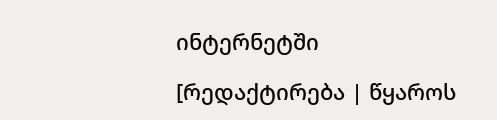ინტერნეტში

[რედაქტირება | წყაროს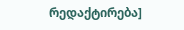რედაქტირება]